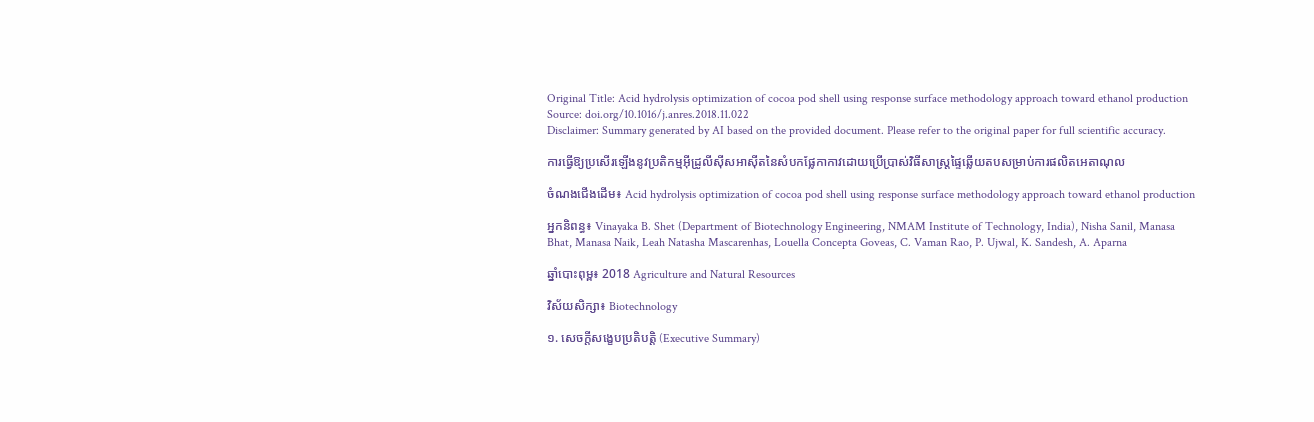Original Title: Acid hydrolysis optimization of cocoa pod shell using response surface methodology approach toward ethanol production
Source: doi.org/10.1016/j.anres.2018.11.022
Disclaimer: Summary generated by AI based on the provided document. Please refer to the original paper for full scientific accuracy.

ការធ្វើឱ្យប្រសើរឡើងនូវប្រតិកម្មអ៊ីដ្រូលីស៊ីសអាស៊ីតនៃសំបកផ្លែកាកាវដោយប្រើប្រាស់វិធីសាស្ត្រផ្ទៃឆ្លើយតបសម្រាប់ការផលិតអេតាណុល

ចំណងជើងដើម៖ Acid hydrolysis optimization of cocoa pod shell using response surface methodology approach toward ethanol production

អ្នកនិពន្ធ៖ Vinayaka B. Shet (Department of Biotechnology Engineering, NMAM Institute of Technology, India), Nisha Sanil, Manasa Bhat, Manasa Naik, Leah Natasha Mascarenhas, Louella Concepta Goveas, C. Vaman Rao, P. Ujwal, K. Sandesh, A. Aparna

ឆ្នាំបោះពុម្ព៖ 2018 Agriculture and Natural Resources

វិស័យសិក្សា៖ Biotechnology

១. សេចក្តីសង្ខេបប្រតិបត្តិ (Executive Summary)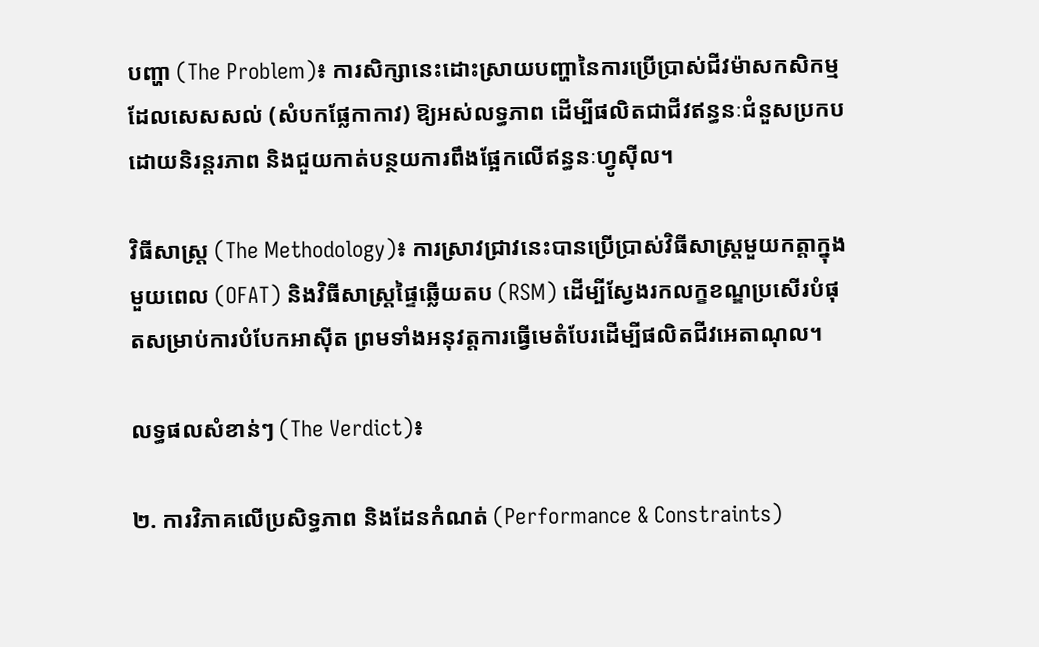បញ្ហា (The Problem)៖ ការសិក្សានេះដោះស្រាយបញ្ហានៃការប្រើប្រាស់ជីវម៉ាសកសិកម្មដែលសេសសល់ (សំបកផ្លែកាកាវ) ឱ្យអស់លទ្ធភាព ដើម្បីផលិតជាជីវឥន្ធនៈជំនួសប្រកបដោយនិរន្តរភាព និងជួយកាត់បន្ថយការពឹងផ្អែកលើឥន្ធនៈហ្វូស៊ីល។

វិធីសាស្ត្រ (The Methodology)៖ ការស្រាវជ្រាវនេះបានប្រើប្រាស់វិធីសាស្ត្រមួយកត្តាក្នុងមួយពេល (OFAT) និងវិធីសាស្ត្រផ្ទៃឆ្លើយតប (RSM) ដើម្បីស្វែងរកលក្ខខណ្ឌប្រសើរបំផុតសម្រាប់ការបំបែកអាស៊ីត ព្រមទាំងអនុវត្តការធ្វើមេតំបែរដើម្បីផលិតជីវអេតាណុល។

លទ្ធផលសំខាន់ៗ (The Verdict)៖

២. ការវិភាគលើប្រសិទ្ធភាព និងដែនកំណត់ (Performance & Constraints)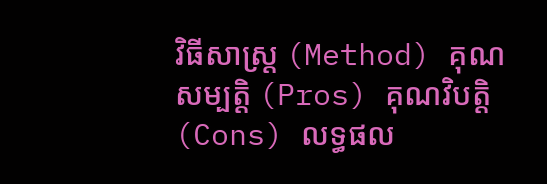វិធីសាស្ត្រ (Method) គុណសម្បត្តិ (Pros) គុណវិបត្តិ (Cons) លទ្ធផល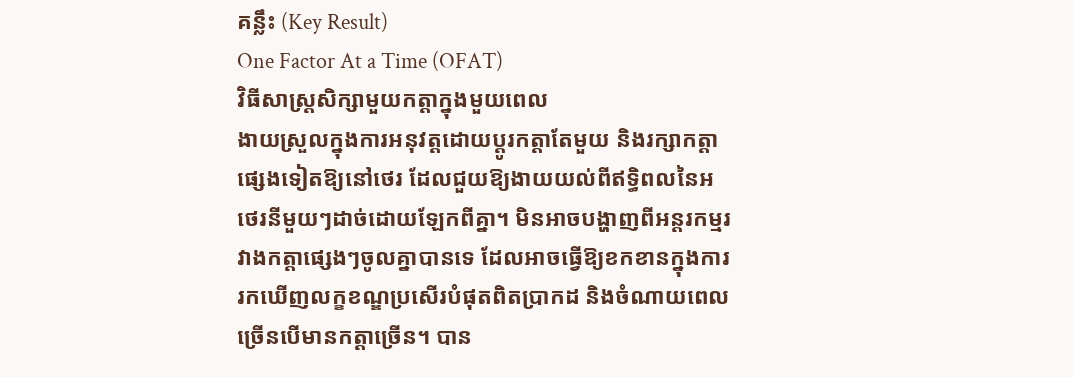គន្លឹះ (Key Result)
One Factor At a Time (OFAT)
វិធីសាស្ត្រសិក្សាមួយកត្តាក្នុងមួយពេល
ងាយស្រួលក្នុងការអនុវត្តដោយប្តូរកត្តាតែមួយ និងរក្សាកត្តាផ្សេងទៀតឱ្យនៅថេរ ដែលជួយឱ្យងាយយល់ពីឥទ្ធិពលនៃអថេរនីមួយៗដាច់ដោយឡែកពីគ្នា។ មិនអាចបង្ហាញពីអន្តរកម្មរវាងកត្តាផ្សេងៗចូលគ្នាបានទេ ដែលអាចធ្វើឱ្យខកខានក្នុងការរកឃើញលក្ខខណ្ឌប្រសើរបំផុតពិតប្រាកដ និងចំណាយពេលច្រើនបើមានកត្តាច្រើន។ បាន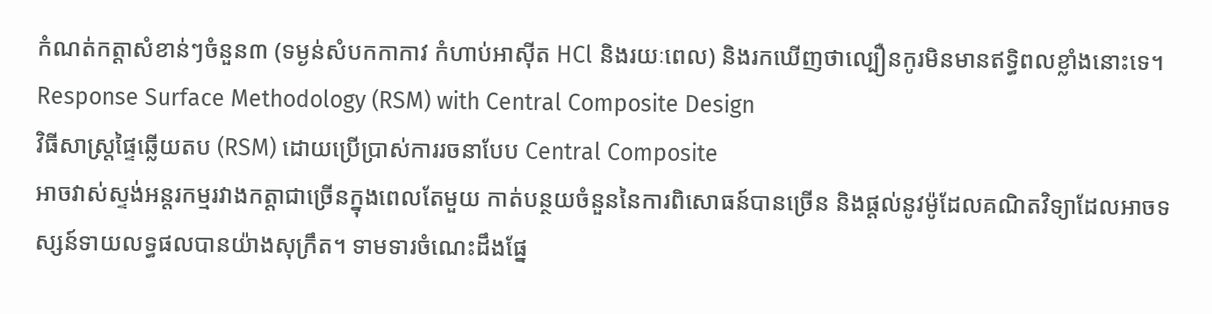កំណត់កត្តាសំខាន់ៗចំនួន៣ (ទម្ងន់សំបកកាកាវ កំហាប់អាស៊ីត HCl និងរយៈពេល) និងរកឃើញថាល្បឿនកូរមិនមានឥទ្ធិពលខ្លាំងនោះទេ។
Response Surface Methodology (RSM) with Central Composite Design
វិធីសាស្ត្រផ្ទៃឆ្លើយតប (RSM) ដោយប្រើប្រាស់ការរចនាបែប Central Composite
អាចវាស់ស្ទង់អន្តរកម្មរវាងកត្តាជាច្រើនក្នុងពេលតែមួយ កាត់បន្ថយចំនួននៃការពិសោធន៍បានច្រើន និងផ្តល់នូវម៉ូដែលគណិតវិទ្យាដែលអាចទស្សន៍ទាយលទ្ធផលបានយ៉ាងសុក្រឹត។ ទាមទារចំណេះដឹងផ្នែ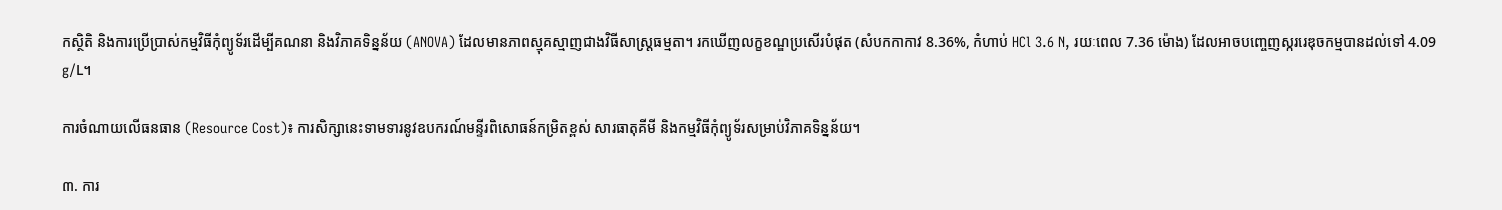កស្ថិតិ និងការប្រើប្រាស់កម្មវិធីកុំព្យូទ័រដើម្បីគណនា និងវិភាគទិន្នន័យ (ANOVA) ដែលមានភាពស្មុគស្មាញជាងវិធីសាស្ត្រធម្មតា។ រកឃើញលក្ខខណ្ឌប្រសើរបំផុត (សំបកកាកាវ 8.36%, កំហាប់ HCl 3.6 N, រយៈពេល 7.36 ម៉ោង) ដែលអាចបញ្ចេញស្កររេឌុចកម្មបានដល់ទៅ 4.09 g/L។

ការចំណាយលើធនធាន (Resource Cost)៖ ការសិក្សានេះទាមទារនូវឧបករណ៍មន្ទីរពិសោធន៍កម្រិតខ្ពស់ សារធាតុគីមី និងកម្មវិធីកុំព្យូទ័រសម្រាប់វិភាគទិន្នន័យ។

៣. ការ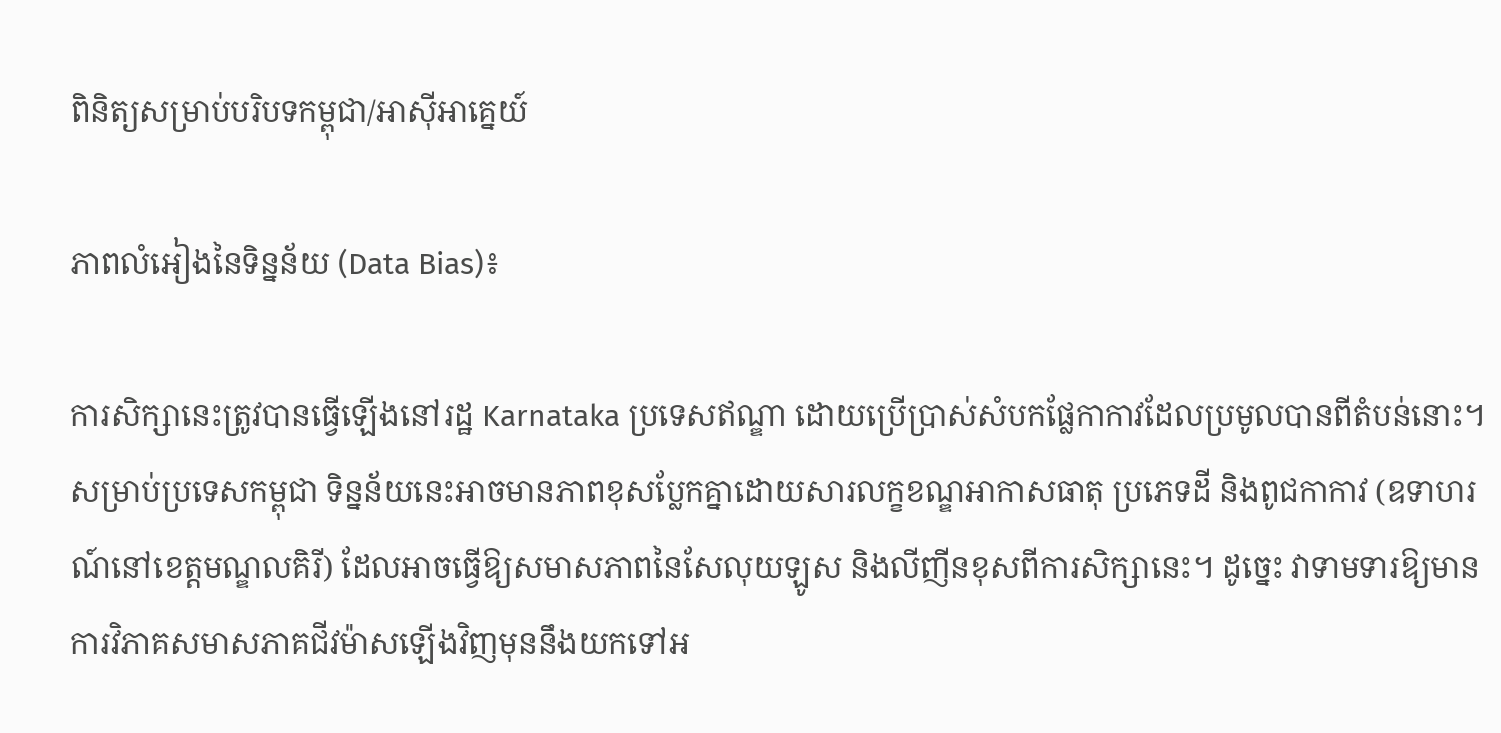ពិនិត្យសម្រាប់បរិបទកម្ពុជា/អាស៊ីអាគ្នេយ៍

ភាពលំអៀងនៃទិន្នន័យ (Data Bias)៖

ការសិក្សានេះត្រូវបានធ្វើឡើងនៅរដ្ឋ Karnataka ប្រទេសឥណ្ឌា ដោយប្រើប្រាស់សំបកផ្លែកាកាវដែលប្រមូលបានពីតំបន់នោះ។ សម្រាប់ប្រទេសកម្ពុជា ទិន្នន័យនេះអាចមានភាពខុសប្លែកគ្នាដោយសារលក្ខខណ្ឌអាកាសធាតុ ប្រភេទដី និងពូជកាកាវ (ឧទាហរណ៍នៅខេត្តមណ្ឌលគិរី) ដែលអាចធ្វើឱ្យសមាសភាពនៃសែលុយឡូស និងលីញីនខុសពីការសិក្សានេះ។ ដូច្នេះ វាទាមទារឱ្យមានការវិភាគសមាសភាគជីវម៉ាសឡើងវិញមុននឹងយកទៅអ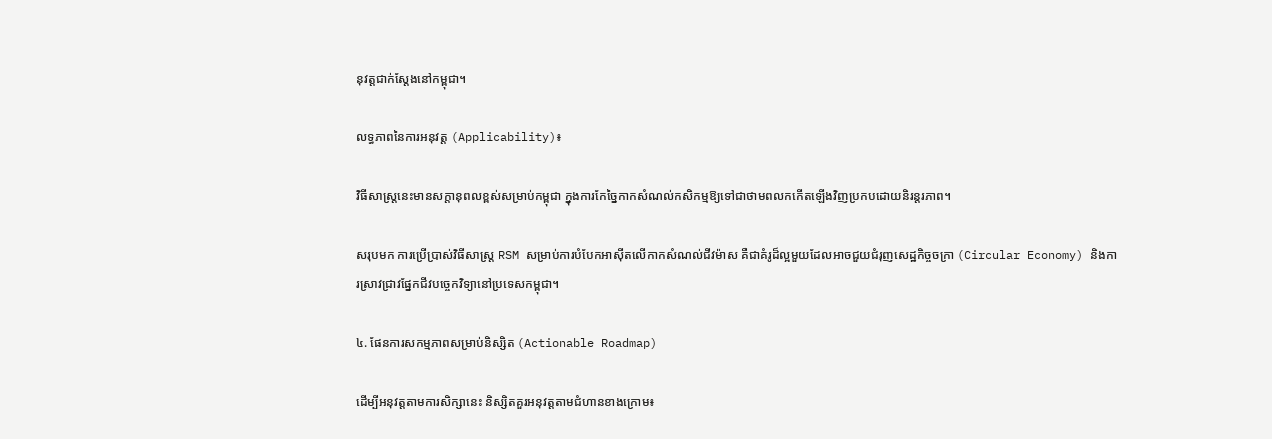នុវត្តជាក់ស្តែងនៅកម្ពុជា។

លទ្ធភាពនៃការអនុវត្ត (Applicability)៖

វិធីសាស្ត្រនេះមានសក្តានុពលខ្ពស់សម្រាប់កម្ពុជា ក្នុងការកែច្នៃកាកសំណល់កសិកម្មឱ្យទៅជាថាមពលកកើតឡើងវិញប្រកបដោយនិរន្តរភាព។

សរុបមក ការប្រើប្រាស់វិធីសាស្ត្រ RSM សម្រាប់ការបំបែកអាស៊ីតលើកាកសំណល់ជីវម៉ាស គឺជាគំរូដ៏ល្អមួយដែលអាចជួយជំរុញសេដ្ឋកិច្ចចក្រា (Circular Economy) និងការស្រាវជ្រាវផ្នែកជីវបច្ចេកវិទ្យានៅប្រទេសកម្ពុជា។

៤. ផែនការសកម្មភាពសម្រាប់និស្សិត (Actionable Roadmap)

ដើម្បីអនុវត្តតាមការសិក្សានេះ និស្សិតគួរអនុវត្តតាមជំហានខាងក្រោម៖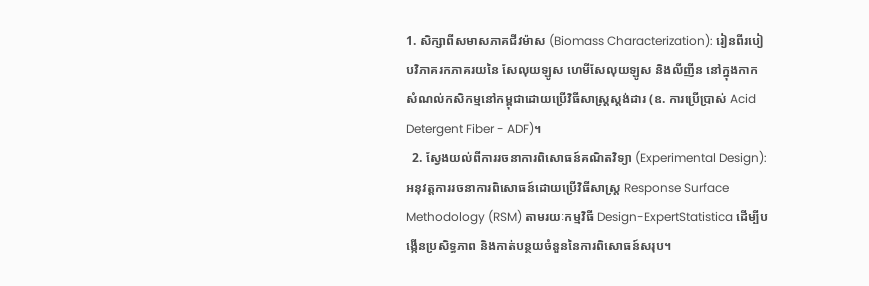1. សិក្សាពីសមាសភាគជីវម៉ាស (Biomass Characterization): រៀនពីរបៀបវិភាគរកភាគរយនៃ សែលុយឡូស ហេមីសែលុយឡូស និងលីញីន នៅក្នុងកាកសំណល់កសិកម្មនៅកម្ពុជាដោយប្រើវិធីសាស្ត្រស្តង់ដារ (ឧ. ការប្រើប្រាស់ Acid Detergent Fiber - ADF)។
  2. ស្វែងយល់ពីការរចនាការពិសោធន៍គណិតវិទ្យា (Experimental Design): អនុវត្តការរចនាការពិសោធន៍ដោយប្រើវិធីសាស្ត្រ Response Surface Methodology (RSM) តាមរយៈកម្មវិធី Design-ExpertStatistica ដើម្បីបង្កើនប្រសិទ្ធភាព និងកាត់បន្ថយចំនួននៃការពិសោធន៍សរុប។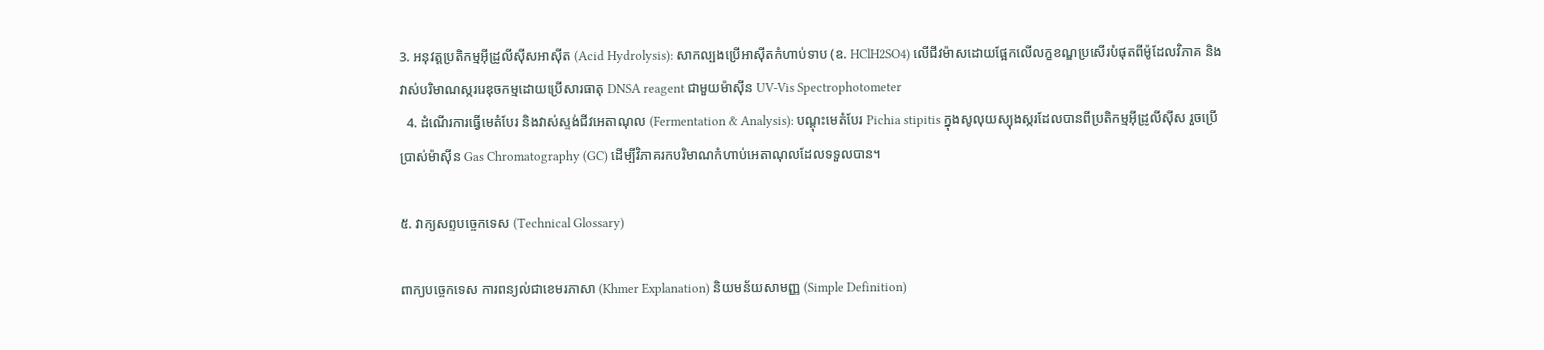3. អនុវត្តប្រតិកម្មអ៊ីដ្រូលីស៊ីសអាស៊ីត (Acid Hydrolysis): សាកល្បងប្រើអាស៊ីតកំហាប់ទាប (ឧ. HClH2SO4) លើជីវម៉ាសដោយផ្អែកលើលក្ខខណ្ឌប្រសើរបំផុតពីម៉ូដែលវិភាគ និងវាស់បរិមាណស្កររេឌុចកម្មដោយប្រើសារធាតុ DNSA reagent ជាមួយម៉ាស៊ីន UV-Vis Spectrophotometer
  4. ដំណើរការធ្វើមេតំបែរ និងវាស់ស្ទង់ជីវអេតាណុល (Fermentation & Analysis): បណ្តុះមេតំបែរ Pichia stipitis ក្នុងសូលុយស្យុងស្ករដែលបានពីប្រតិកម្មអ៊ីដ្រូលីស៊ីស រួចប្រើប្រាស់ម៉ាស៊ីន Gas Chromatography (GC) ដើម្បីវិភាគរកបរិមាណកំហាប់អេតាណុលដែលទទួលបាន។

៥. វាក្យសព្ទបច្ចេកទេស (Technical Glossary)

ពាក្យបច្ចេកទេស ការពន្យល់ជាខេមរភាសា (Khmer Explanation) និយមន័យសាមញ្ញ (Simple Definition)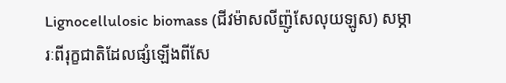Lignocellulosic biomass (ជីវម៉ាសលីញ៉ូសែលុយឡូស) សម្ភារៈពីរុក្ខជាតិដែលផ្សំឡើងពីសែ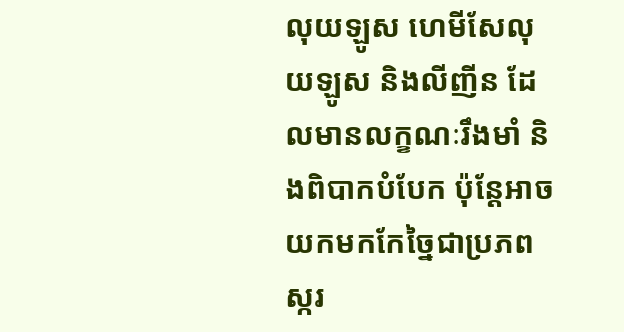លុយឡូស ហេមីសែលុយឡូស និងលីញីន ដែលមានលក្ខណៈរឹងមាំ និងពិបាកបំបែក ប៉ុន្តែអាចយកមកកែច្នៃជាប្រភពស្ករ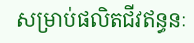សម្រាប់ផលិតជីវឥន្ធនៈ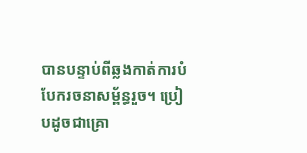បានបន្ទាប់ពីឆ្លងកាត់ការបំបែករចនាសម្ព័ន្ធរួច។ ប្រៀបដូចជាគ្រោ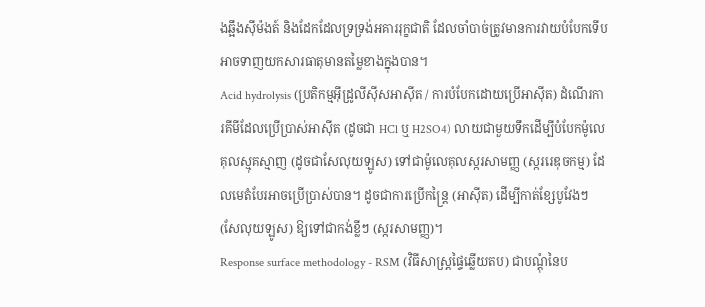ងឆ្អឹងស៊ីម៉ងត៍ និងដែកដែលទ្រទ្រង់អគាររុក្ខជាតិ ដែលចាំបាច់ត្រូវមានការវាយបំបែកទើបអាចទាញយកសារធាតុមានតម្លៃខាងក្នុងបាន។
Acid hydrolysis (ប្រតិកម្មអ៊ីដ្រូលីស៊ីសអាស៊ីត / ការបំបែកដោយប្រើអាស៊ីត) ដំណើរការគីមីដែលប្រើប្រាស់អាស៊ីត (ដូចជា HCl ឬ H2SO4) លាយជាមួយទឹកដើម្បីបំបែកម៉ូលេគុលស្មុគស្មាញ (ដូចជាសែលុយឡូស) ទៅជាម៉ូលេគុលស្ករសាមញ្ញ (ស្កររេឌុចកម្ម) ដែលមេតំបែរអាចប្រើប្រាស់បាន។ ដូចជាការប្រើកន្ត្រៃ (អាស៊ីត) ដើម្បីកាត់ខ្សែបូវែងៗ (សែលុយឡូស) ឱ្យទៅជាកង់ខ្លីៗ (ស្ករសាមញ្ញ)។
Response surface methodology - RSM (វិធីសាស្ត្រផ្ទៃឆ្លើយតប) ជាបណ្តុំនៃប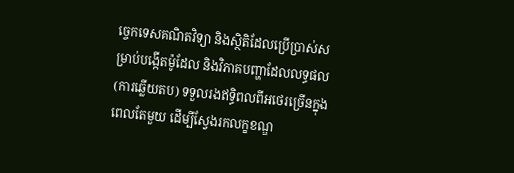ច្ចេកទេសគណិតវិទ្យា និងស្ថិតិដែលប្រើប្រាស់សម្រាប់បង្កើតម៉ូដែល និងវិភាគបញ្ហាដែលលទ្ធផល (ការឆ្លើយតប) ទទួលរងឥទ្ធិពលពីអថេរច្រើនក្នុងពេលតែមួយ ដើម្បីស្វែងរកលក្ខខណ្ឌ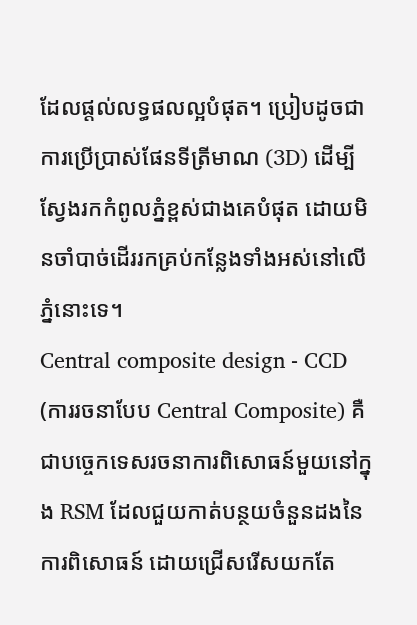ដែលផ្តល់លទ្ធផលល្អបំផុត។ ប្រៀបដូចជាការប្រើប្រាស់ផែនទីត្រីមាណ (3D) ដើម្បីស្វែងរកកំពូលភ្នំខ្ពស់ជាងគេបំផុត ដោយមិនចាំបាច់ដើររកគ្រប់កន្លែងទាំងអស់នៅលើភ្នំនោះទេ។
Central composite design - CCD (ការរចនាបែប Central Composite) គឺជាបច្ចេកទេសរចនាការពិសោធន៍មួយនៅក្នុង RSM ដែលជួយកាត់បន្ថយចំនួនដងនៃការពិសោធន៍ ដោយជ្រើសរើសយកតែ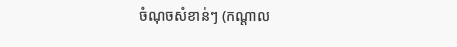ចំណុចសំខាន់ៗ (កណ្តាល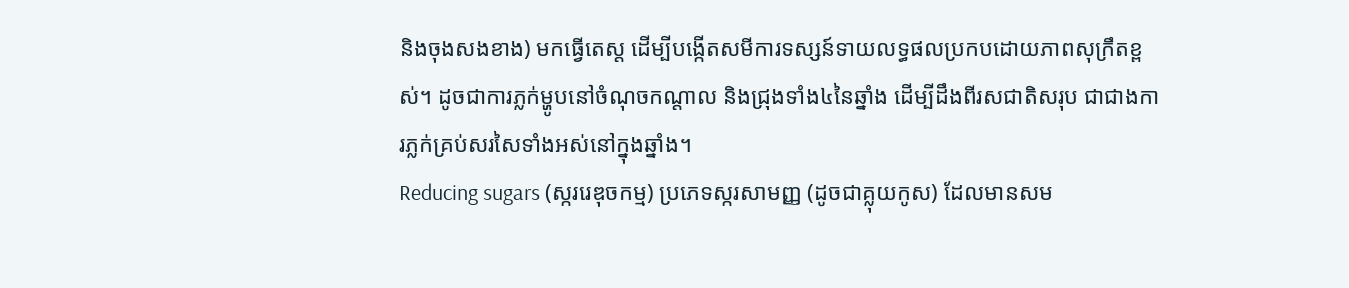និងចុងសងខាង) មកធ្វើតេស្ត ដើម្បីបង្កើតសមីការទស្សន៍ទាយលទ្ធផលប្រកបដោយភាពសុក្រឹតខ្ពស់។ ដូចជាការភ្លក់ម្ហូបនៅចំណុចកណ្តាល និងជ្រុងទាំង៤នៃឆ្នាំង ដើម្បីដឹងពីរសជាតិសរុប ជាជាងការភ្លក់គ្រប់សរសៃទាំងអស់នៅក្នុងឆ្នាំង។
Reducing sugars (ស្កររេឌុចកម្ម) ប្រភេទស្ករសាមញ្ញ (ដូចជាគ្លុយកូស) ដែលមានសម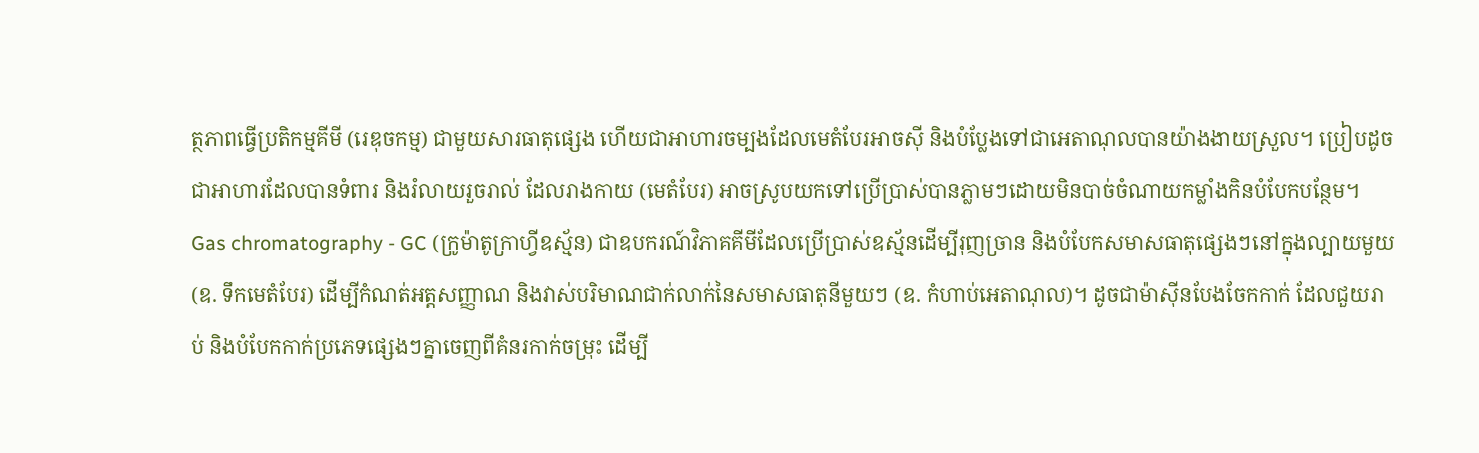ត្ថភាពធ្វើប្រតិកម្មគីមី (រេឌុចកម្ម) ជាមួយសារធាតុផ្សេង ហើយជាអាហារចម្បងដែលមេតំបែរអាចស៊ី និងបំប្លែងទៅជាអេតាណុលបានយ៉ាងងាយស្រួល។ ប្រៀបដូចជាអាហារដែលបានទំពារ និងរំលាយរួចរាល់ ដែលរាងកាយ (មេតំបែរ) អាចស្រូបយកទៅប្រើប្រាស់បានភ្លាមៗដោយមិនបាច់ចំណាយកម្លាំងកិនបំបែកបន្ថែម។
Gas chromatography - GC (ក្រូម៉ាតូក្រាហ្វីឧស្ម័ន) ជាឧបករណ៍វិភាគគីមីដែលប្រើប្រាស់ឧស្ម័នដើម្បីរុញច្រាន និងបំបែកសមាសធាតុផ្សេងៗនៅក្នុងល្បាយមួយ (ឧ. ទឹកមេតំបែរ) ដើម្បីកំណត់អត្តសញ្ញាណ និងវាស់បរិមាណជាក់លាក់នៃសមាសធាតុនីមួយៗ (ឧ. កំហាប់អេតាណុល)។ ដូចជាម៉ាស៊ីនបែងចែកកាក់ ដែលជួយរាប់ និងបំបែកកាក់ប្រភេទផ្សេងៗគ្នាចេញពីគំនរកាក់ចម្រុះ ដើម្បី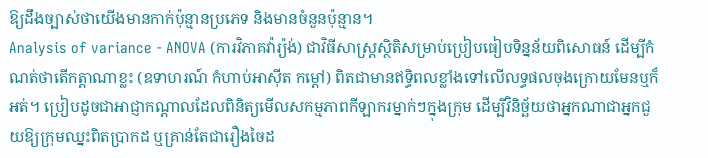ឱ្យដឹងច្បាស់ថាយើងមានកាក់ប៉ុន្មានប្រភេទ និងមានចំនួនប៉ុន្មាន។
Analysis of variance - ANOVA (ការវិភាគវ៉ារ្យ៉ង់) ជាវិធីសាស្ត្រស្ថិតិសម្រាប់ប្រៀបធៀបទិន្នន័យពិសោធន៍ ដើម្បីកំណត់ថាតើកត្តាណាខ្លះ (ឧទាហរណ៍ កំហាប់អាស៊ីត កម្តៅ) ពិតជាមានឥទ្ធិពលខ្លាំងទៅលើលទ្ធផលចុងក្រោយមែនឬក៏អត់។ ប្រៀបដូចជាអាជ្ញាកណ្តាលដែលពិនិត្យមើលសកម្មភាពកីឡាករម្នាក់ៗក្នុងក្រុម ដើម្បីវិនិច្ឆ័យថាអ្នកណាជាអ្នកជួយឱ្យក្រុមឈ្នះពិតប្រាកដ ឬគ្រាន់តែជារឿងចៃដ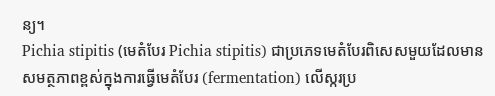ន្យ។
Pichia stipitis (មេតំបែរ Pichia stipitis) ជាប្រភេទមេតំបែរពិសេសមួយដែលមានសមត្ថភាពខ្ពស់ក្នុងការធ្វើមេតំបែរ (fermentation) លើស្ករប្រ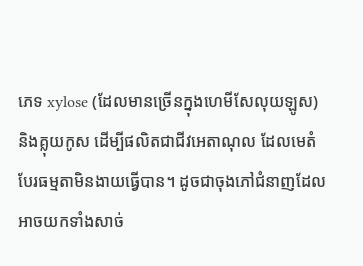ភេទ xylose (ដែលមានច្រើនក្នុងហេមីសែលុយឡូស) និងគ្លុយកូស ដើម្បីផលិតជាជីវអេតាណុល ដែលមេតំបែរធម្មតាមិនងាយធ្វើបាន។ ដូចជាចុងភៅជំនាញដែលអាចយកទាំងសាច់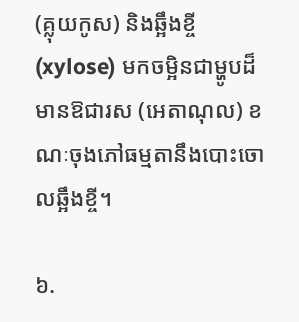(គ្លុយកូស) និងឆ្អឹងខ្ចី (xylose) មកចម្អិនជាម្ហូបដ៏មានឱជារស (អេតាណុល) ខណៈចុងភៅធម្មតានឹងបោះចោលឆ្អឹងខ្ចី។

៦.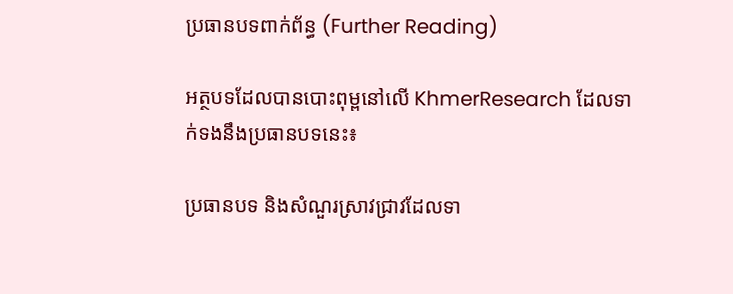ប្រធានបទពាក់ព័ន្ធ (Further Reading)

អត្ថបទដែលបានបោះពុម្ពនៅលើ KhmerResearch ដែលទាក់ទងនឹងប្រធានបទនេះ៖

ប្រធានបទ និងសំណួរស្រាវជ្រាវដែលទា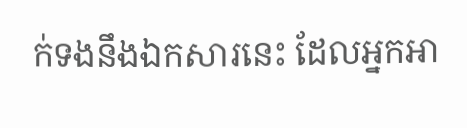ក់ទងនឹងឯកសារនេះ ដែលអ្នកអា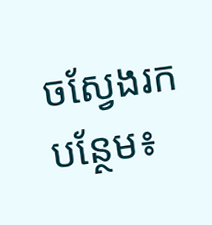ចស្វែងរកបន្ថែម៖